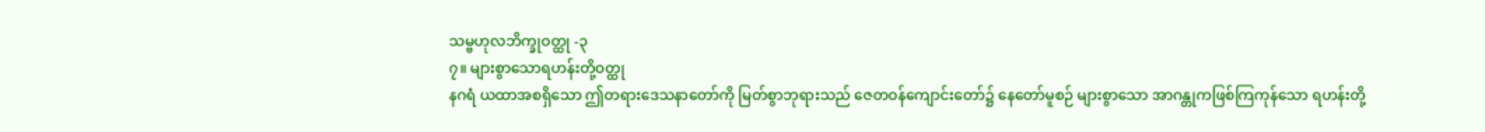သမ္ဗဟုလဘိက္ခုဝတ္ထု -၃
၇။ များစွာသောရဟန်းတို့ဝတ္ထု
နဂရံ ယထာအစရှိသော ဤတရားဒေသနာတော်ကို မြတ်စွာဘုရားသည် ဇေတဝန်ကျောင်းတော်၌ နေတော်မူစဉ် များစွာသော အာဂန္တုကဖြစ်ကြကုန်သော ရဟန်းတို့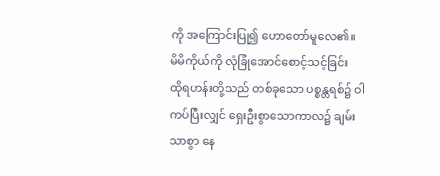ကို အကြောင်းပြု၍ ဟောတော်မူလေ၏။
မိမိကိုယ်ကို လုံခြုံအောင်စောင့်သင့်ခြင်း
ထိုရဟန်းတို့သည် တစ်ခုသော ပစ္စန္တရစ်၌ ဝါကပ်ပြီးလျှင် ရှေးဦးစွာသောကာလ၌ ချမ်းသာစွာ နေ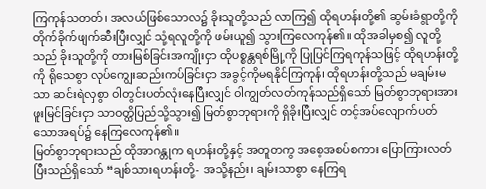ကြကုန်သတတ်၊ အလယ်ဖြစ်သောလ၌ ခိုးသူတို့သည် လာကြ၍ ထိုရဟန်းတို့၏ ဆွမ်းခံရွာတို့ကို တိုက်ခိုက်ဖျက်ဆီးပြီးလျှင် သုံ့ရလူတို့ကို ဖမ်းယူ၍ သွားကြလေကုန်၏။ ထိုအခါမှစ၍ လူတို့သည် ခိုးသူတို့ကို တားမြစ်ခြင်းအကျိုးငှာ ထိုပစ္စန္တရစ်မြို့ကို ပြုပြင်ကြရကုန်သဖြင့် ထိုရဟန်းတို့ကို ရိုသေစွာ လုပ်ကျွေးဆည်းကပ်ခြင်းငှာ အခွင့်ကိုမရနိုင်ကြကုန်၊ ထိုရဟန်းတို့သည် မချမ်းမသာ ဆင်းရဲလှစွာ ဝါတွင်းပတ်လုံးနေပြီးလျှင် ဝါကျွတ်လတ်ကုန်သည်ရှိသော် မြတ်စွာဘုရားအား ဖူးမြင်ခြင်းငှာ သာဝတ္ထိပြည်သို့သွား၍ မြတ်စွာဘုရားကို ရှိခိုးပြီးလျှင် တင့်အပ်လျောက်ပတ်သောအရပ်၌ နေကြလေကုန်၏။
မြတ်စွာဘုရားသည် ထိုအာဂန္တုက ရဟန်းတို့နှင့် အတူတကွ အစေ့အစပ်စကား ပြောကြားလတ်ပြီးသည်ရှိသော် “ချစ်သားရဟန်းတို့- အသို့နည်း၊ ချမ်းသာစွာ နေကြရ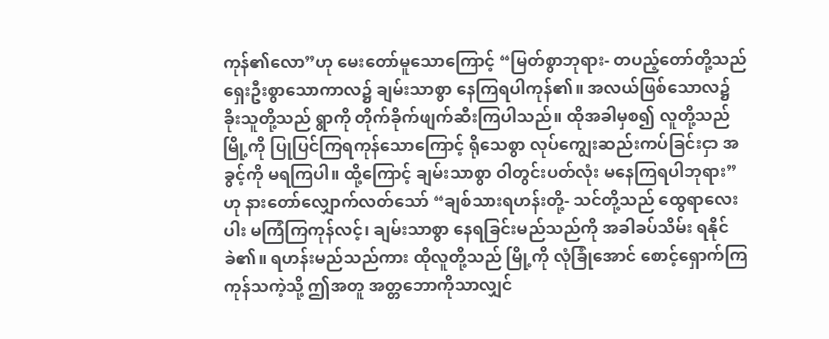ကုန်၏လော”ဟု မေးတော်မူသောကြောင့် “မြတ်စွာဘုရား- တပည့်တော်တို့သည် ရှေးဦးစွာသောကာလ၌ ချမ်းသာစွာ နေကြရပါကုန်၏။ အလယ်ဖြစ်သောလ၌ ခိုးသူတို့သည် ရွာကို တိုက်ခိုက်ဖျက်ဆီးကြပါသည်။ ထိုအခါမှစ၍ လူတို့သည် မြို့ကို ပြုပြင်ကြရကုန်သောကြောင့် ရိုသေစွာ လုပ်ကျွေးဆည်းကပ်ခြင်းငှာ အခွင့်ကို မရကြပါ။ ထို့ကြောင့် ချမ်းသာစွာ ဝါတွင်းပတ်လုံး မနေကြရပါဘုရား”ဟု နားတော်လျှောက်လတ်သော် “ချစ်သားရဟန်းတို့- သင်တို့သည် ထွေရာလေးပါး မကြံကြကုန်လင့်၊ ချမ်းသာစွာ နေရခြင်းမည်သည်ကို အခါခပ်သိမ်း ရနိုင်ခဲ၏။ ရဟန်းမည်သည်ကား ထိုလူတို့သည် မြို့ကို လုံခြုံအောင် စောင့်ရှောက်ကြကုန်သကဲ့သို့ ဤအတူ အတ္တဘောကိုသာလျှင်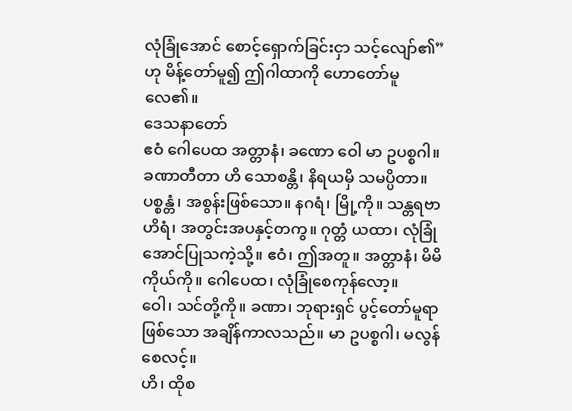လုံခြုံအောင် စောင့်ရှောက်ခြင်းငှာ သင့်လျော်၏”ဟု မိန့်တော်မူ၍ ဤဂါထာကို ဟောတော်မူလေ၏။
ဒေသနာတော်
ဧဝံ ဂေါပေထ အတ္တာနံ၊ ခဏော ဝေါ မာ ဥပစ္စဂါ။
ခဏာတီတာ ဟိ သောစန္တိ၊ နိရယမှိ သမပ္ပိတာ။
ပစ္စန္တံ၊ အစွန်းဖြစ်သော။ နဂရံ၊ မြို့ကို။ သန္တရဗာဟိရံ၊ အတွင်းအပနှင့်တကွ။ ဂုတ္တံ ယထာ၊ လုံခြုံအောင်ပြုသကဲ့သို့။ ဧဝံ၊ ဤအတူ။ အတ္တာနံ၊ မိမိကိုယ်ကို။ ဂေါပေထ၊ လုံခြုံစေကုန်လော့။
ဝေါ၊ သင်တို့ကို။ ခဏာ၊ ဘုရားရှင် ပွင့်တော်မူရာဖြစ်သော အချိန်ကာလသည်။ မာ ဥပစ္စဂါ၊ မလွန်စေလင့်။
ဟိ၊ ထိုစ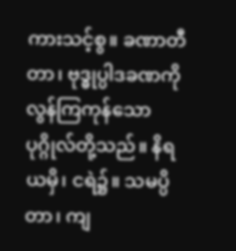ကားသင့်စွ။ ခဏာတီတာ၊ ဗုဒ္ဓုပ္ပါဒခဏကို လွန်ကြကုန်သော ပုဂ္ဂိုလ်တို့သည်။ နိရယမှိ၊ ငရဲ၌။ သမပ္ပိတာ၊ ကျ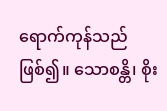ရောက်ကုန်သည်ဖြစ်၍။ သောစန္တိ၊ စိုး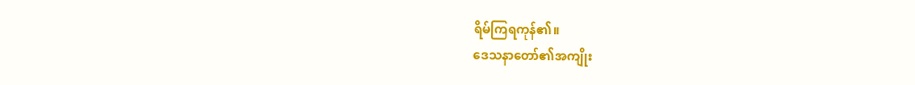ရိမ်ကြရကုန်၏။
ဒေသနာတော်၏အကျိုး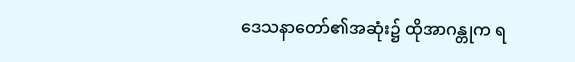ဒေသနာတော်၏အဆုံး၌ ထိုအာဂန္တုက ရ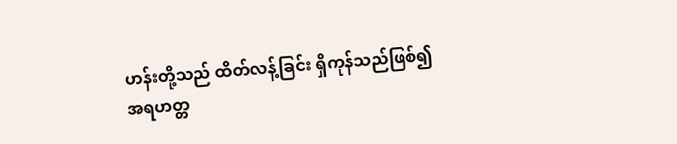ဟန်းတို့သည် ထိတ်လန့်ခြင်း ရှိကုန်သည်ဖြစ်၍ အရဟတ္တ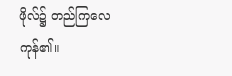ဖိုလ်၌ တည်ကြလေကုန်၏။